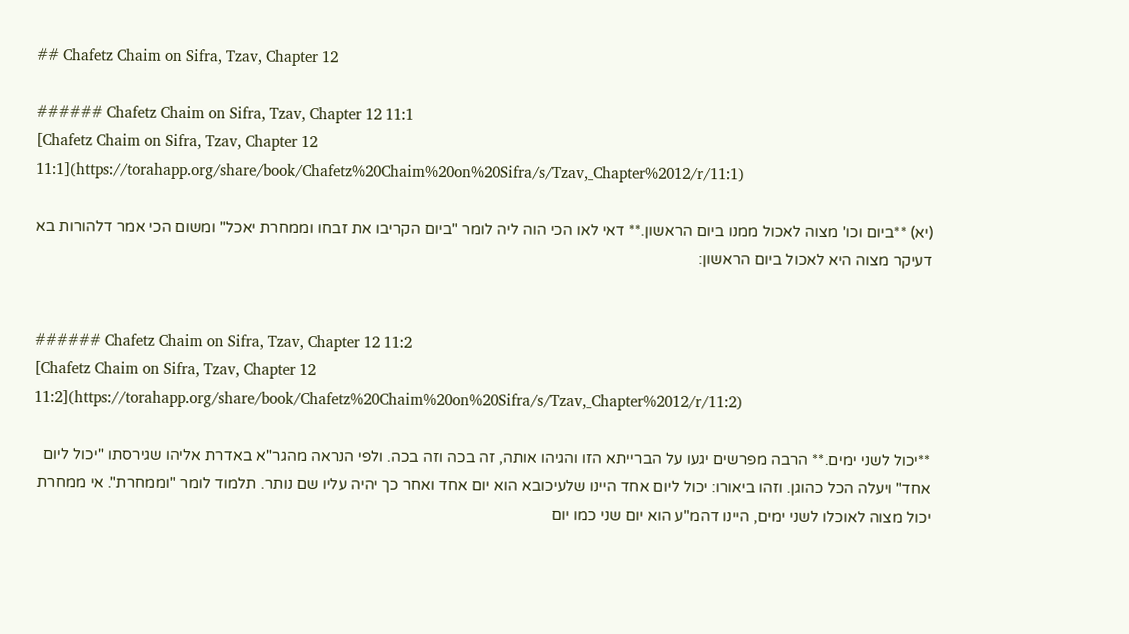## Chafetz Chaim on Sifra, Tzav, Chapter 12

###### Chafetz Chaim on Sifra, Tzav, Chapter 12 11:1
[Chafetz Chaim on Sifra, Tzav, Chapter 12 11:1](https://torahapp.org/share/book/Chafetz%20Chaim%20on%20Sifra/s/Tzav,_Chapter%2012/r/11:1)

(יא) **ביום וכו' מצוה לאכול ממנו ביום הראשון.** דאי לאו הכי הוה ליה לומר "ביום הקריבו את זבחו וממחרת יאכל" ומשום הכי אמר דלהורות בא דעיקר מצוה היא לאכול ביום הראשון:


###### Chafetz Chaim on Sifra, Tzav, Chapter 12 11:2
[Chafetz Chaim on Sifra, Tzav, Chapter 12 11:2](https://torahapp.org/share/book/Chafetz%20Chaim%20on%20Sifra/s/Tzav,_Chapter%2012/r/11:2)

**יכול לשני ימים.** הרבה מפרשים יגעו על הברייתא הזו והגיהו אותה, זה בכה וזה בכה. ולפי הנראה מהגר"א באדרת אליהו שגירסתו "יכול ליום אחד" ויעלה הכל כהוגן. וזהו ביאורו: יכול ליום אחד היינו שלעיכובא הוא יום אחד ואחר כך יהיה עליו שם נותר. תלמוד לומר "וממחרת". אי ממחרת יכול מצוה לאוכלו לשני ימים, היינו דהמ"ע הוא יום שני כמו יום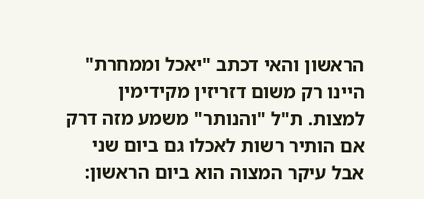הראשון והאי דכתב "יאכל וממחרת" היינו רק משום דזריזין מקידימין למצות. ת"ל "והנותר" משמע מזה דרק אם הותיר רשות לאכלו גם ביום שני אבל עיקר המצוה הוא ביום הראשון: